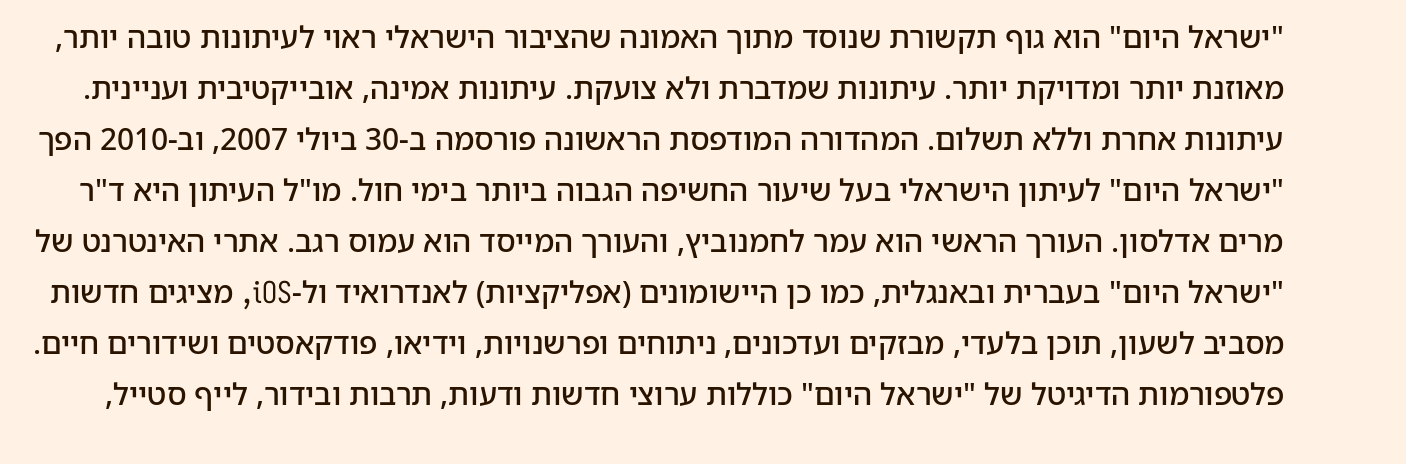"ישראל היום" הוא גוף תקשורת שנוסד מתוך האמונה שהציבור הישראלי ראוי לעיתונות טובה יותר, מאוזנת יותר ומדויקת יותר. עיתונות שמדברת ולא צועקת. עיתונות אמינה, אובייקטיבית ועניינית. עיתונות אחרת וללא תשלום. המהדורה המודפסת הראשונה פורסמה ב-30 ביולי 2007, וב-2010 הפך "ישראל היום" לעיתון הישראלי בעל שיעור החשיפה הגבוה ביותר בימי חול. מו"ל העיתון היא ד"ר מרים אדלסון. העורך הראשי הוא עמר לחמנוביץ, והעורך המייסד הוא עמוס רגב. אתרי האינטרנט של "ישראל היום" בעברית ובאנגלית, כמו כן היישומונים (אפליקציות) לאנדרואיד ול-iOS, מציגים חדשות מסביב לשעון, תוכן בלעדי, מבזקים ועדכונים, ניתוחים ופרשנויות, וידיאו, פודקאסטים ושידורים חיים. פלטפורמות הדיגיטל של "ישראל היום" כוללות ערוצי חדשות ודעות, תרבות ובידור, לייף סטייל,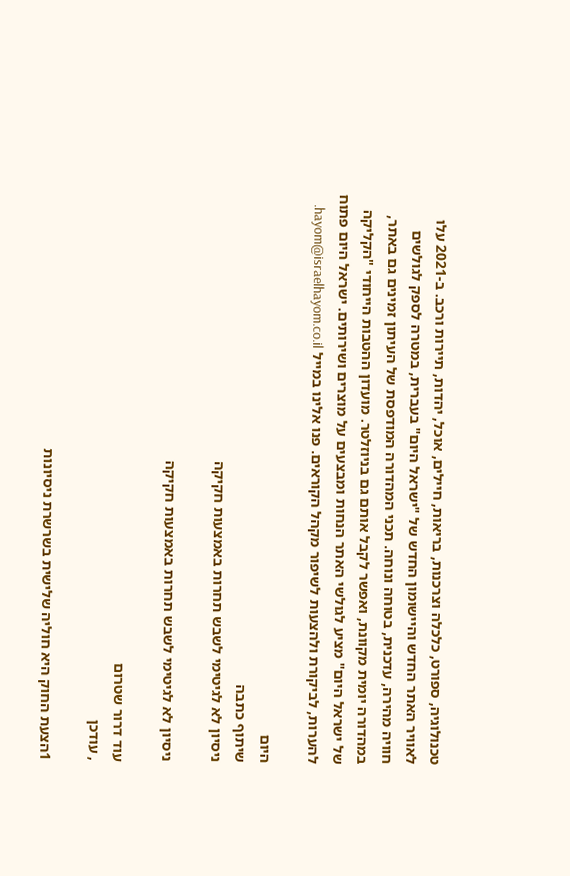טכנולוגיה, ספורט, כלכלה וצרכנות, בריאות, חיילים, אוכל, יהדות, תיירות ורכב. ב-2021 עלו לאוויר האתר החדש והיישומון החדש של "ישראל היום" בעברית, במטרה לספק לגולשים חוויה מהירה, עדכנית, בטוחה ונוחה. תכני המהדורה המודפסת של העיתון זמינים גם באתר, במהדורה יומית מקוונת, ואפשר לקבל אותם גם בניוזלטר. מועדון ההטבות הייחודי "הקליקה של ישראל היום" מציע לגולשי האתר הנחות ומבצעים על מוצרים ושירותים. ישראל היום פתוח להערות, לביקורת ולהצעות לשיפור מקהל הקוראים. פנו אלינו במייל hayom@israelhayom.co.il.

היום
שיתוף כתבה
ניסיון לא לגיטימי לשבש תחרות באמצעות חקיקה

ניסיון לא לגיטימי לשבש תחרות באמצעות חקיקה

עוד דרור שטרום
, עודכן

1הצעת החוק היא חוליה שלישית בשרשרת ניסיונות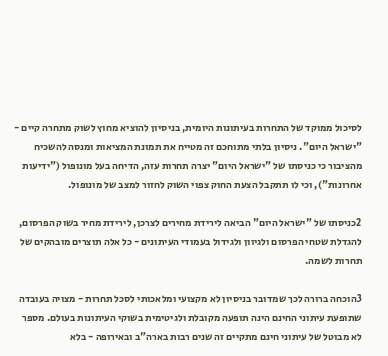לסיכול ממוקד של התחרות בעיתונות היומית, בניסיון להוציא מחוץ לשוק מתחרה קיים - "ישראל היום". ניסיון בלתי מתוחכם זה מטייח את תמונת המציאות ומנסה להשכיח מהציבור כי כניסתו של "ישראל היום" יצרה תחרות עזה, הדיחה בעל מונופול ("ידיעות אחרונות"), וכי לו תתקבל הצעת החוק צפוי השוק לחזור למצב של מונופול.

2כניסתו של "ישראל היום" הביאה לירידת מחירים לצרכן, לירידת מחיר בשוק הפרסום, להגדלת שטחי הפרסום ולגיוון ולגידול בעמודי העיתונים - כל אלה תוצרים מובהקים של תחרות לשמה.

3הוכחה ברורה לכך שמדובר בניסיון לא מקצועי ומלאכותי לסכל תחרות - מצויה בעובדה שתופעת עיתוני החינם הינה תופעה מקובלת ולגיטימית בשוקי העיתונות בעולם. מספר לא מבוטל של עיתוני חינם מתקיים זה שנים רבות בארה"ב ובאירופה - בלא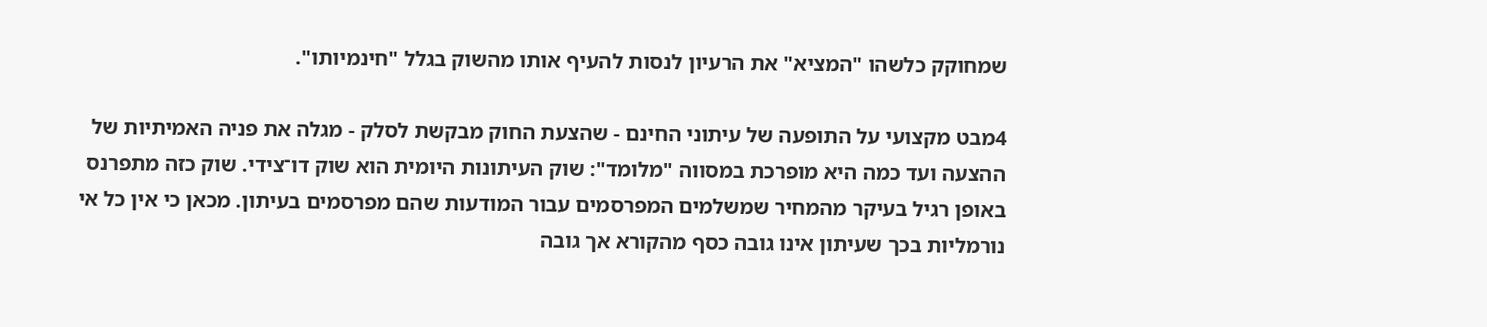שמחוקק כלשהו "המציא" את הרעיון לנסות להעיף אותו מהשוק בגלל "חינמיותו".

4מבט מקצועי על התופעה של עיתוני החינם - שהצעת החוק מבקשת לסלק - מגלה את פניה האמיתיות של ההצעה ועד כמה היא מופרכת במסווה "מלומד": שוק העיתונות היומית הוא שוק דו־צידי. שוק כזה מתפרנס באופן רגיל בעיקר מהמחיר שמשלמים המפרסמים עבור המודעות שהם מפרסמים בעיתון. מכאן כי אין כל אי נורמליות בכך שעיתון אינו גובה כסף מהקורא אך גובה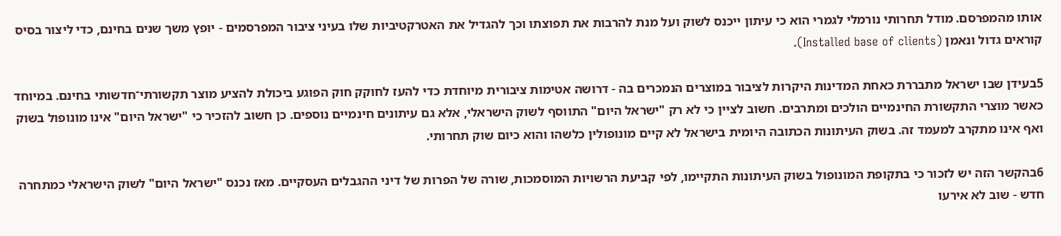אותו מהמפרסם. מודל תחרותי נורמלי לגמרי הוא כי עיתון ייכנס לשוק ועל מנת להרבות את תפוצתו וכך להגדיל את האטרקטיביות שלו בעיני ציבור המפרסמים - יופץ משך שנים בחינם, כדי ליצור בסיס קוראים גדול ונאמן (Installed base of clients).

5בעידן שבו ישראל מתבררת כאחת המדינות היקרות לציבור במוצרים הנמכרים בה - דרושה אטימות ציבורית מיוחדת כדי להעז לחוקק חוק הפוגע ביכולת להציע מוצר תקשורתי־חדשותי בחינם. במיוחד כאשר מוצרי התקשורת החינמיים הולכים ומתרבים. חשוב לציין כי לא רק "ישראל היום" התווסף לשוק הישראלי, אלא גם עיתונים חינמיים נוספים. כן חשוב להזכיר כי "ישראל היום" אינו מונופול בשוק ואף אינו מתקרב למעמד זה. בשוק העיתונות הכתובה היומית בישראל לא קיים מונופולין כלשהו והוא כיום שוק תחרותי.

6בהקשר הזה יש לזכור כי בתקופת המונופול בשוק העיתונות התקיימו, לפי קביעת הרשויות המוסמכות, שורה של הפרות של דיני ההגבלים העסקיים. מאז נכנס "ישראל היום" לשוק הישראלי כמתחרה חדש - שוב לא אירעו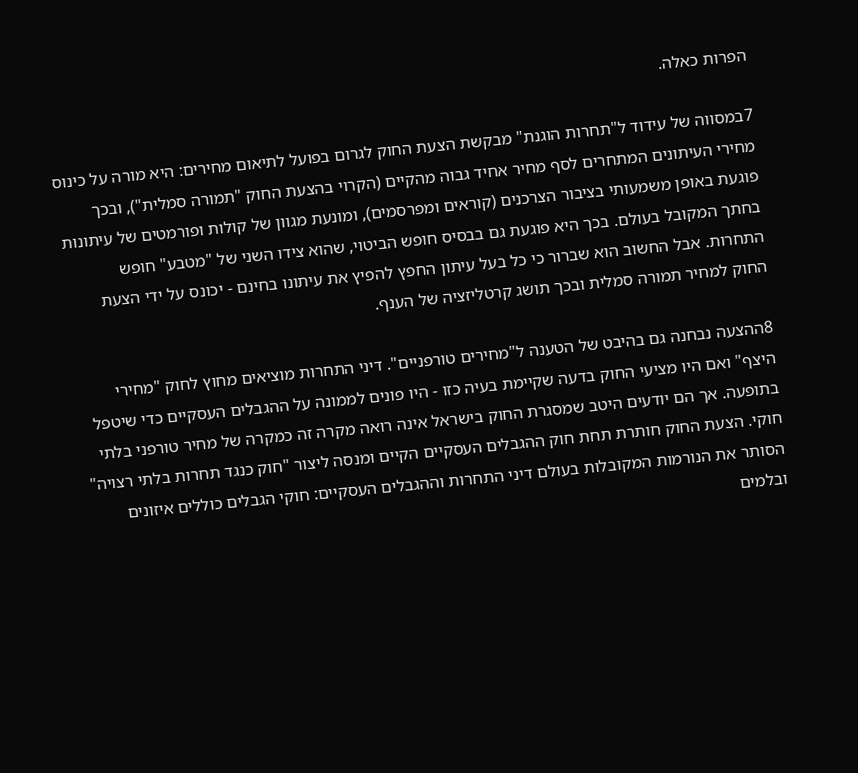הפרות כאלה.

7במסווה של עידוד ל"תחרות הוגנת" מבקשת הצעת החוק לגרום בפועל לתיאום מחירים: היא מורה על כינוס מחירי העיתונים המתחרים לסף מחיר אחיד גבוה מהקיים (הקרוי בהצעת החוק "תמורה סמלית"), ובכך פוגעת באופן משמעותי בציבור הצרכנים (קוראים ומפרסמים), ומונעת מגוון של קולות ופורמטים של עיתונות בחתך המקובל בעולם. בכך היא פוגעת גם בבסיס חופש הביטוי, שהוא צידו השני של "מטבע" חופש התחרות. אבל החשוב הוא שברור כי כל בעל עיתון החפץ להפיץ את עיתונו בחינם - יכונס על ידי הצעת החוק למחיר תמורה סמלית ובכך תושג קרטליזציה של הענף.

8ההצעה נבחנה גם בהיבט של הטענה ל"מחירים טורפניים". דיני התחרות מוציאים מחוץ לחוק "מחירי היצף" ואם היו מציעי החוק בדעה שקיימת בעיה כזו - היו פונים לממונה על ההגבלים העסקיים כדי שיטפל בתופעה. אך הם יודעים היטב שמסגרת החוק בישראל אינה רואה מקרה זה כמקרה של מחיר טורפני בלתי חוקי. הצעת החוק חותרת תחת חוק ההגבלים העסקיים הקיים ומנסה ליצור "חוק כנגד תחרות בלתי רצויה" הסותר את הנורמות המקובלות בעולם דיני התחרות וההגבלים העסקיים: חוקי הגבלים כוללים איזונים ובלמים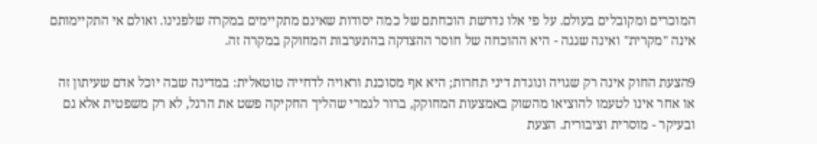המוכרים ומקובלים בעולם. על פי אלו נדרשת הוכחתם של כמה יסודות שאינם מתקיימים במקרה שלפנינו. ואולם אי התקיימותם אינה "מקרית" ואינה שגגה - היא ההוכחה של חוסר ההצדקה בהתערבות המחוקק במקרה זה.

9הצעת החוק אינה רק שגויה ונוגדת דיני תחרות; היא אף מסוכנת וראויה לדחייה טוטאלית: במדינה שבה יוכל אדם שעיתון זה או אחר אינו לטעמו להוציאו מהשוק באמצעות המחוקק, ברור לגמרי שהליך החקיקה פשט את הרגל, לא רק משפטית אלא גם ובעיקר - מוסרית וציבורית. הצעת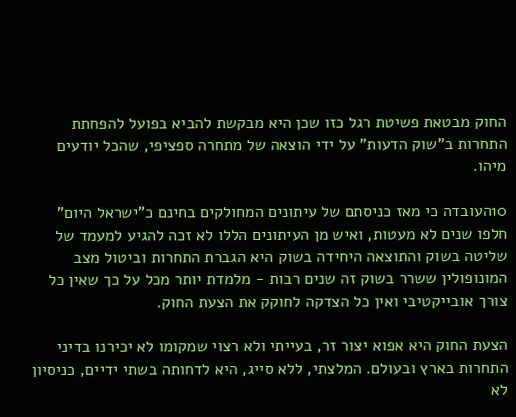החוק מבטאת פשיטת רגל כזו שכן היא מבקשת להביא בפועל להפחתת התחרות ב"שוק הדעות" על ידי הוצאה של מתחרה ספציפי, שהכל יודעים מיהו.

10העובדה כי מאז כניסתם של עיתונים המחולקים בחינם כ"ישראל היום" חלפו שנים לא מעטות, ואיש מן העיתונים הללו לא זכה להגיע למעמד של שליטה בשוק והתוצאה היחידה בשוק היא הגברת התחרות וביטול מצב המונופולין ששרר בשוק זה שנים רבות - מלמדת יותר מכל על כך שאין כל צורך אובייקטיבי ואין כל הצדקה לחוקק את הצעת החוק.

הצעת החוק היא אפוא יצור זר, בעייתי ולא רצוי שמקומו לא יכירנו בדיני התחרות בארץ ובעולם. המלצתי, ללא סייג, היא לדחותה בשתי ידיים, כניסיון לא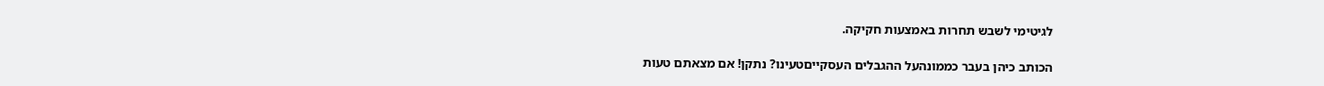לגיטימי לשבש תחרות באמצעות חקיקה.

הכותב כיהן בעבר כממונהעל ההגבלים העסקייםטעינו? נתקן! אם מצאתם טעות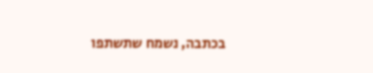בכתבה, נשמח שתשתפו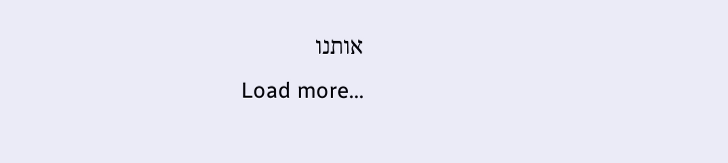אותנו
Load more...